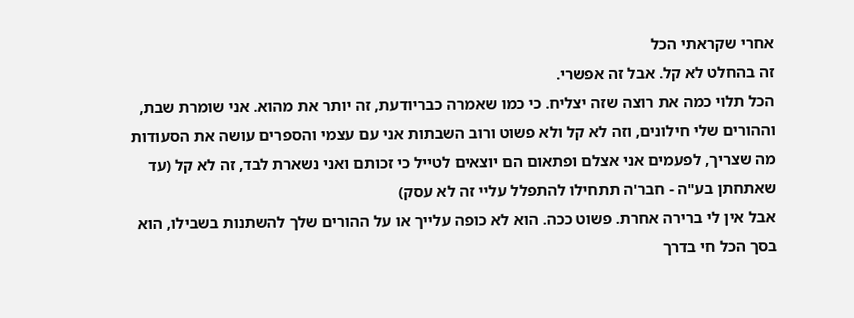אחרי שקראתי הכל
זה בהחלט לא קל. אבל זה אפשרי.
הכל תלוי כמה את רוצה שזה יצליח. כי כמו שאמרה כבריודעת, זה יותר את מהוא. אני שומרת שבת, וההורים שלי חילונים, וזה לא קל ולא פשוט ורוב השבתות אני עם עצמי והספרים עושה את הסעודות מה שצריך, לפעמים אני אצלם ופתאום הם יוצאים לטייל כי זכותם ואני נשארת לבד, זה לא קל (עד שאתחתן בע"ה - חבר'ה תתחילו להתפלל עליי זה לא עסק)
אבל אין לי ברירה אחרת. פשוט ככה. הוא לא כופה עלייך או על ההורים שלך להשתנות בשבילו, הוא בסך הכל חי בדרך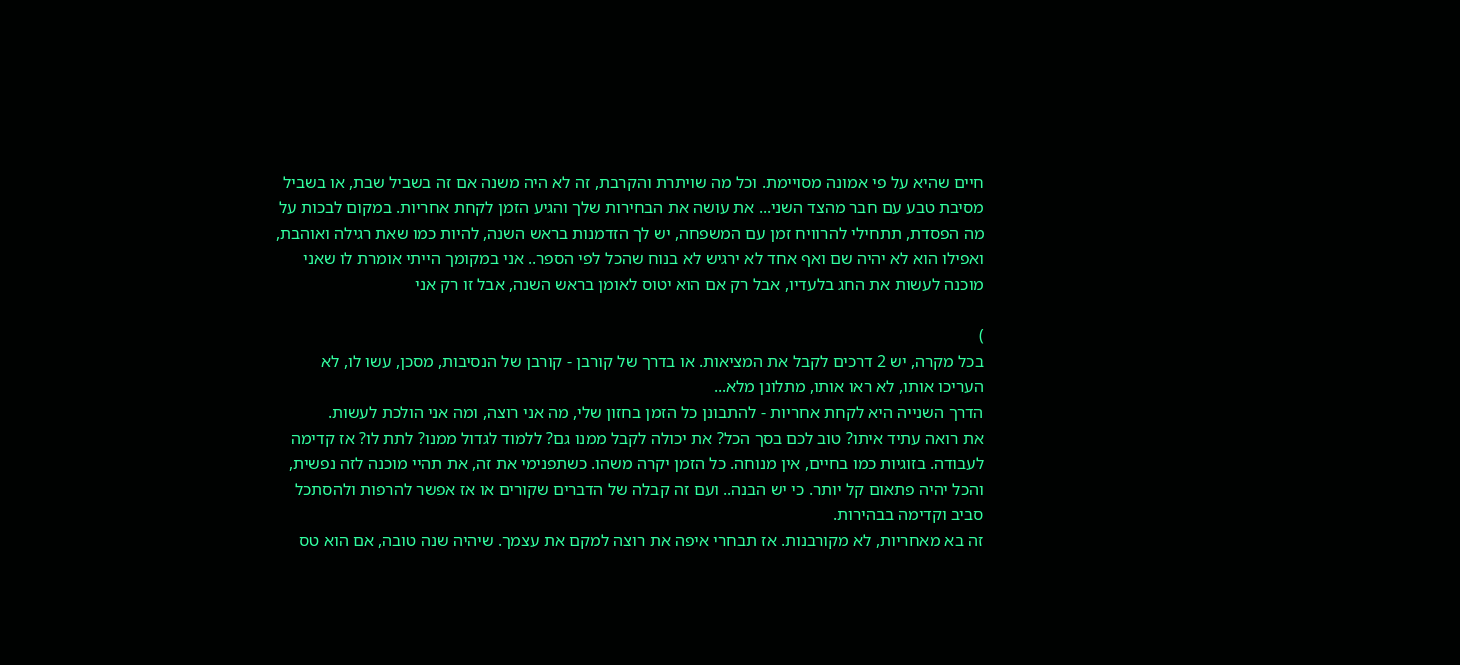חיים שהיא על פי אמונה מסויימת. וכל מה שויתרת והקרבת, זה לא היה משנה אם זה בשביל שבת, או בשביל מסיבת טבע עם חבר מהצד השני... את עושה את הבחירות שלך והגיע הזמן לקחת אחריות. במקום לבכות על מה הפסדת, תתחילי להרוויח זמן עם המשפחה, יש לך הזדמנות בראש השנה, להיות כמו שאת רגילה ואוהבת, ואפילו הוא לא יהיה שם ואף אחד לא ירגיש לא בנוח שהכל לפי הספר.. אני במקומך הייתי אומרת לו שאני מוכנה לעשות את החג בלעדיו, אבל רק אם הוא יטוס לאומן בראש השנה, אבל זו רק אני

)
בכל מקרה, יש 2 דרכים לקבל את המציאות. או בדרך של קורבן - קורבן של הנסיבות, מסכן, עשו לו, לא העריכו אותו, לא ראו אותו, מתלונן מלא...
הדרך השנייה היא לקחת אחריות - להתבונן כל הזמן בחזון שלי, מה אני רוצה, ומה אני הולכת לעשות.
את רואה עתיד איתו? טוב לכם בסך הכל? את יכולה לקבל ממנו גם? ללמוד לגדול ממנו? לתת לו? אז קדימה לעבודה. בזוגיות כמו בחיים, אין מנוחה. כל הזמן יקרה משהו. כשתפנימי את זה, את תהיי מוכנה לזה נפשית, והכל יהיה פתאום קל יותר. כי יש הבנה.. ועם זה קבלה של הדברים שקורים או אז אפשר להרפות ולהסתכל סביב וקדימה בבהירות.
זה בא מאחריות, לא מקורבנות. אז תבחרי איפה את רוצה למקם את עצמך. שיהיה שנה טובה, אם הוא טס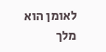לאומן הוא מלך